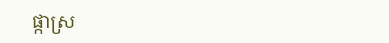ផ្កាស្រ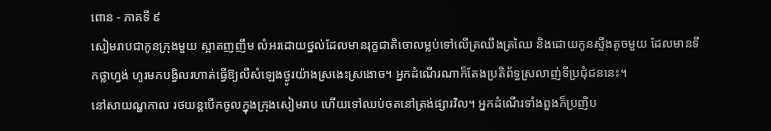ពោន - ភាគទី ៩
សៀមរាបជាកូនក្រុងមួយ ស្អាតញញឹម លំអរដោយថ្នល់ដែលមានរុក្ខជាតិចោលម្លប់ទៅលើត្រឈឹងត្រឈៃ និងដោយកូនស្ទឹងតូចមួយ ដែលមានទឹកថ្លាហ្វង់ ហូរមកបង្វិលរហាត់ធ្វើឱ្យលឺសំឡេងថ្ងូរយ៉ាងស្រងេះស្រងោច។ អ្នកដំណើរណាក៏តែងប្រតិព័ទ្ធស្រលាញ់ទីប្រជុំជននេះ។
នៅសាយណ្ហកាល រថយន្តបើកចូលក្នុងក្រុងសៀមរាប ហើយទៅឈប់ចតនៅត្រង់ផ្សារវិល។ អ្នកដំណើរទាំងពួងក៏ប្រញិប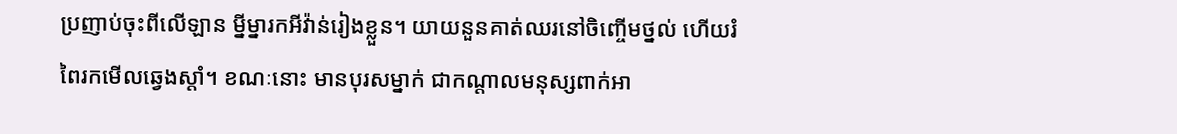ប្រញាប់ចុះពីលើឡាន ម្នីម្នារកអីវ៉ាន់រៀងខ្លួន។ យាយនួនគាត់ឈរនៅចិញ្ចើមថ្នល់ ហើយរំពៃរកមើលឆ្វេងស្ដាំ។ ខណៈនោះ មានបុរសម្នាក់ ជាកណ្ដាលមនុស្សពាក់អា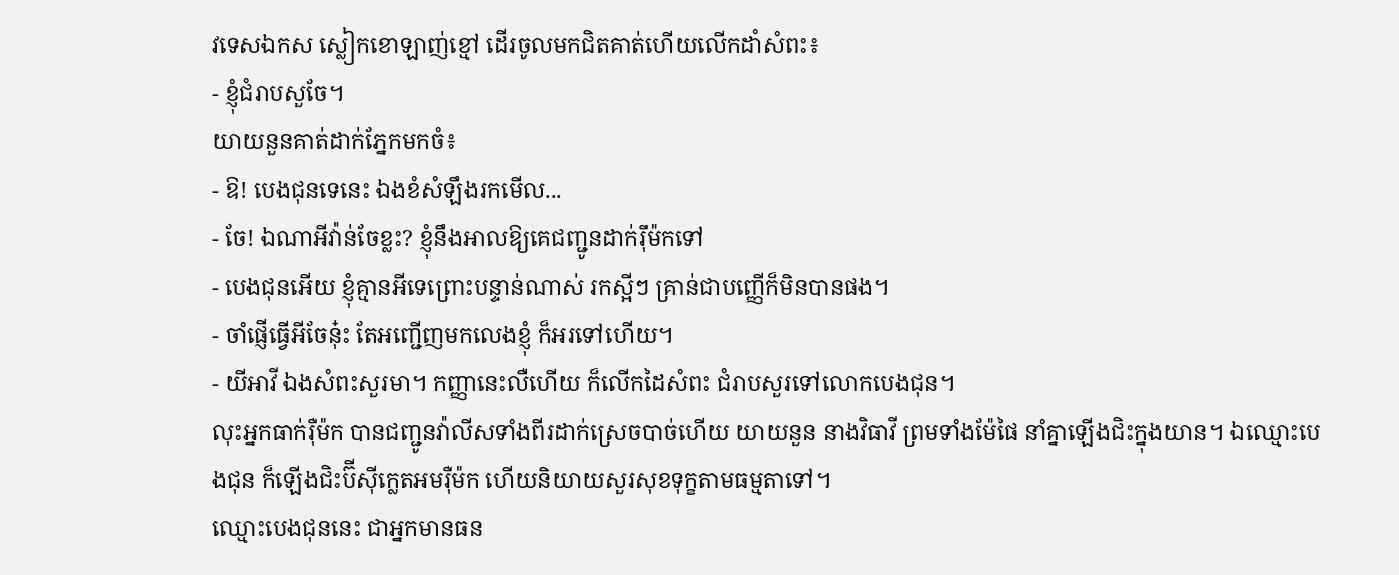វទេសឯកស ស្លៀកខោឡាញ់ខ្មៅ ដើរចូលមកជិតគាត់ហើយលើកដាំសំពះ៖
- ខ្ញុំជំរាបសួចែ។
យាយនួនគាត់ដាក់ភ្នែកមកចំ៖
- ឱ! បេងជុនទេនេះ ឯងខំសំឡឹងរកមើល...
- ចែ! ឯណាអីវ៉ាន់ចែខ្លះ? ខ្ញុំនឹងអាលឱ្យគេជញ្ជូនដាក់រ៉ឹម៉កទៅ
- បេងជុនអើយ ខ្ញុំគ្មានអីទេព្រោះបន្ទាន់ណាស់ រកស្អីៗ គ្រាន់ជាបញ្ញើក៏មិនបានផង។
- ចាំផ្ញើធ្វើអីចែន៎ុះ តែអញ្ជើញមកលេងខ្ញុំ ក៏អរទៅហើយ។
- យីអាវី ឯងសំពះសួរមា។ កញ្ញានេះលឺហើយ ក៏លើកដៃសំពះ ជំរាបសួរទៅលោកបេងជុន។
លុះអ្នកធាក់រ៉ឺម៉ក បានជញ្ជូនវ៉ាលីសទាំងពីរដាក់ស្រេចបាច់ហើយ យាយនួន នាងវិធាវី ព្រមទាំងម៉ែផៃ នាំគ្នាឡើងជិះក្នុងយាន។ ឯឈ្មោះបេងជុន ក៏ឡើងជិះប៊ីស៊ីក្លេតអមរ៉ឺម៉ក ហើយនិយាយសួរសុខទុក្ខតាមធម្មតាទៅ។
ឈ្មោះបេងជុននេះ ជាអ្នកមានធន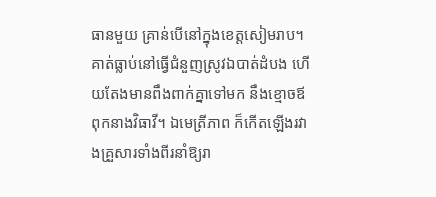ធានមួយ គ្រាន់បើនៅក្នុងខេត្តសៀមរាប។ គាត់ធ្លាប់នៅធ្វើជំនួញស្រូវឯបាត់ដំបង ហើយតែងមានពឹងពាក់គ្នាទៅមក នឹងខ្មោចឪពុកនាងវិធាវី។ ឯមេត្រីភាព ក៏កើតឡើងរវាងគ្រួសារទាំងពីរនាំឱ្យរា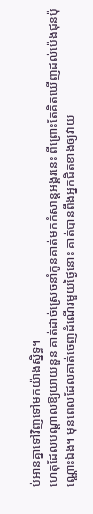ប់អានគ្នាទៅវិញទៅមកយ៉ាងស្និទ្ធ។
ហេតុដែលបណ្ដាលឱ្យយាយនួន គាត់ដាច់ស្រេចនាំកូនគាត់មកកំសាន្តអង្គរនេះ ពីព្រោះតែគិតឃើញដល់ប៉េងជុនប៉ុណ្ណោះឯង។ មុនពេលដែលគាត់ចេញដំណើរមួយថ្ងៃនោះ គាត់បានពឹងអ្នកជិតខាងឲ្យវាយ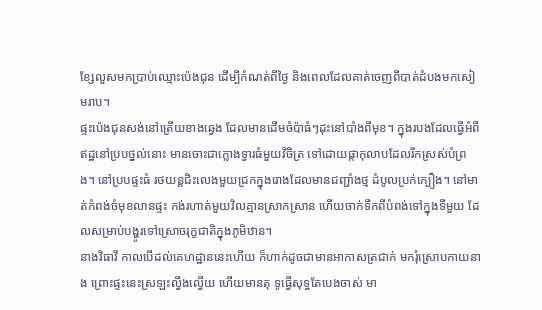ខ្សែលួសមកប្រាប់ឈ្មោះប៉េងជុន ដើម្បីកំណត់ពីថ្ងៃ និងពេលដែលគាត់ចេញពីបាត់ដំបងមកសៀមរាប។
ផ្ទះប៉េងជុនសង់នៅត្រើយខាងឆ្វេង ដែលមានដើមចំប៉ាធំៗដុះនៅបាំងពីមុខ។ ក្នុងរបងដែលធ្វើអំពីឥដ្ឋនៅប្របថ្នល់នោះ មានចោះជាក្លោងទ្វារធំមួយវិចិត្រ ទៅដោយផ្កាកុលាបដែលរីកស្រស់បំព្រង។ នៅប្របផ្ទះធំ រថយន្តជិះលេងមួយជ្រកក្នុងរោងដែលមានជញ្ជាំងថ្ម ដំបូលប្រក់ក្បឿង។ នៅមាត់កំពង់ចំមុខលានផ្ទះ កង់រហាត់មួយវិលគ្មានស្រាកស្រាន ហើយចាក់ទឹកពីបំពង់ទៅក្នុងទីមួយ ដែលសម្រាប់បង្ហូរទៅស្រោចរុក្ខជាតិក្នុងភូមិឋាន។
នាងវិធាវី កាលបើដល់គេហដ្ឋាននេះហើយ ក៏ហាក់ដូចជាមានអាកាសត្រជាក់ មករុំស្រោបកាយនាង ព្រោះផ្ទះនេះស្រឡះល្វឹងល្វើយ ហើយមានតុ ទូធ្វើសុទ្ធតែបេងចាស់ មា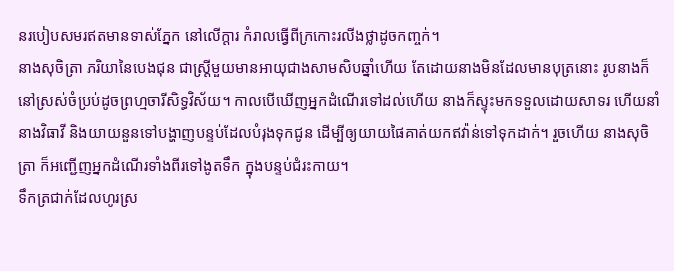នរបៀបសមរឥតមានទាស់ភ្នែក នៅលើក្ដារ កំរាលធ្វើពីក្រកោះរលីងថ្លាដូចកញ្ចក់។
នាងសុចិត្រា ភរិយានៃបេងជុន ជាស្ត្រីមួយមានអាយុជាងសាមសិបឆ្នាំហើយ តែដោយនាងមិនដែលមានបុត្រនោះ រូបនាងក៏នៅស្រស់ចំប្រប់ដូចព្រហ្មចារីសិទ្ធវិស័យ។ កាលបើឃើញអ្នកដំណើរទៅដល់ហើយ នាងក៏ស្ទុះមកទទួលដោយសាទរ ហើយនាំនាងវិធាវី និងយាយនួនទៅបង្ហាញបន្ទប់ដែលបំរុងទុកជូន ដើម្បីឲ្យយាយផៃគាត់យកឥវ៉ាន់ទៅទុកដាក់។ រួចហើយ នាងសុចិត្រា ក៏អញ្ជើញអ្នកដំណើរទាំងពីរទៅងូតទឹក ក្នុងបន្ទប់ជំរះកាយ។
ទឹកត្រជាក់ដែលហូរស្រ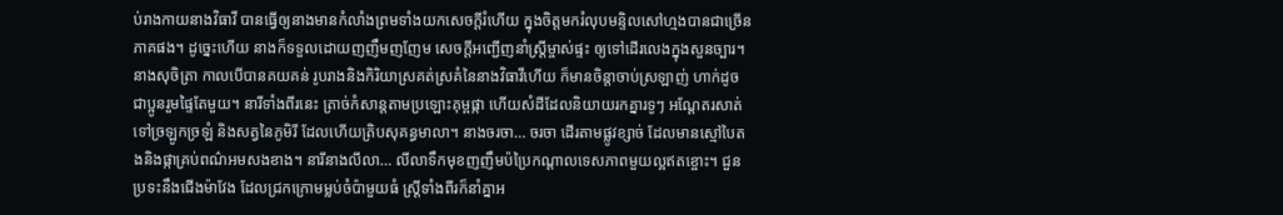ប់រាងកាយនាងវិធាវី បានធ្វើឲ្យនាងមានកំលាំងព្រមទាំងយកសេចក្តីរំហើយ ក្នុងចិត្តមករំលុបមន្ទិលសៅហ្មងបានជាច្រើនភាគផង។ ដូច្នេះហើយ នាងក៏ទទួលដោយញញឹមញញែម សេចក្តីអញ្ជើញនាំស្ត្រីម្ចាស់ផ្ទះ ឲ្យទៅដើរលេងក្នុងសួនច្បារ។ នាងសុចិត្រា កាលបើបានគយគន់ រូបរាងនិងកិរិយាស្រគត់ស្រគំនៃនាងវិធាវីហើយ ក៏មានចិន្ដាចាប់ស្រឡាញ់ ហាក់ដូចជាប្អូនរួមផ្ទៃតែមួយ។ នារីទាំងពីរនេះ ត្រាច់កំសាន្ដតាមប្រឡោះគុម្ពផ្កា ហើយសំដីដែលនិយាយរកគ្នារទូៗ អណ្ដែតរសាត់ទៅច្រឡូកច្រឡំ និងសត្វនៃភូមិរី ដែលហើយត្រិបសុគន្ធមាលា។ នាងចរចា... ចរចា ដើរតាមផ្លូវខ្សាច់ ដែលមានស្មៅបៃតងនិងផ្កាគ្រប់ពណ៌អមសងខាង។ នារីនាងលីលា... លីលាទឹកមុខញញឹមប៉ប្រៃកណ្ដាលទេសភាពមួយល្អឥតខ្ចោះ។ ជួនប្រទះនឹងជើងម៉ាវែង ដែលជ្រកក្រោមម្លប់ចំប៉ាមួយធំ ស្រ្តីទាំងពីរក៏នាំគ្នាអ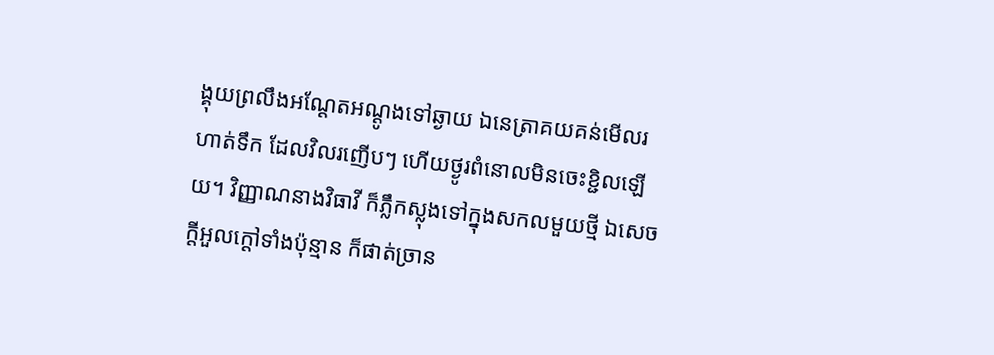ង្គុយព្រលឹងអណ្ដែតអណ្ដូងទៅឆ្ងាយ ឯនេត្រាគយគន់មើលរហាត់ទឹក ដែលវិលរញើបៗ ហើយថ្ងូរពំនោលមិនចេះខ្ជិលឡើយ។ វិញ្ញាណនាងវិធាវី ក៏ភ្លឹកស្លុងទៅក្នុងសកលមួយថ្មី ឯសេចក្តីអួលក្ដៅទាំងប៉ុន្មាន ក៏ផាត់ច្រាន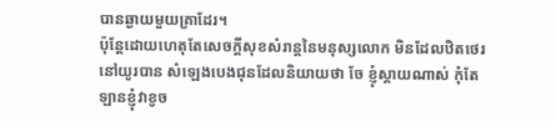បានឆ្ងាយមួយគ្រាដែរ។
ប៉ុន្ដែដោយហេតុតែសេចក្តីសុខសំរាន្ដនៃមនុស្សលោក មិនដែលឋិតថេរនៅយូរបាន សំឡេងបេងជុនដែលនិយាយថា ចែ ខ្ញុំស្ដាយណាស់ កុំតែឡានខ្ញុំវាខូច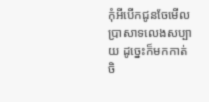កុំអីបើកជូនចែមើលប្រាសាទលេងសប្បាយ ដូច្នេះក៏មកកាត់ចិ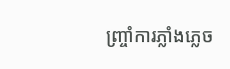ញ្ច្រាំការភ្លាំងភ្លេច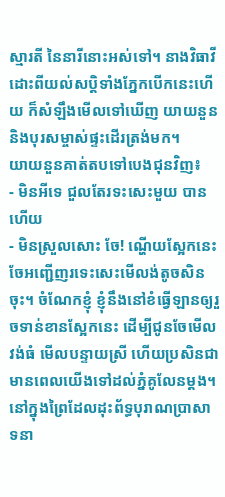ស្មារតី នៃនារីនោះអស់ទៅ។ នាងវិធាវីដោះពីយល់សប្តិទាំងភ្នែកបើកនេះហើយ ក៏សំឡឹងមើលទៅឃើញ យាយនួននិងបុរសម្ចាស់ផ្ទះដើរត្រង់មក។
យាយនួនគាត់តបទៅបេងជុនវិញ៖
- មិនអីទេ ជួលតែរទះសេះមួយ បានហើយ
- មិនស្រួលសោះ ចែ! ណ្ហើយស្អែកនេះ ចែអញ្ជើញរទេះសេះមើលង់តូចសិនចុះ។ ចំណែកខ្ញុំ ខ្ញុំនឹងនៅខំធ្វើឡានឲ្យរួចទាន់ខានស្អែកនេះ ដើម្បីជូនចែមើលវង់ធំ មើលបន្ទាយស្រី ហើយប្រសិនជាមានពេលយើងទៅដល់ភ្នំគូលែនម្ដង។
នៅក្នុងព្រៃដែលដុះព័ទ្ធបុរាណប្រាសាទនា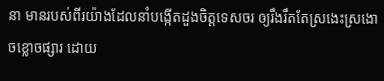នា មានរបស់ពីរយ៉ាងដែលនាំបង្កើតដួងចិត្តទេសចរ ឲ្យរឹងរឹតតែស្រងេះស្រងោចខ្លោចផ្សារ ដោយ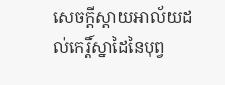សេចក្តីស្តាយអាល័យដល់កេរ្តិ៍ស្នាដៃនៃបុព្វ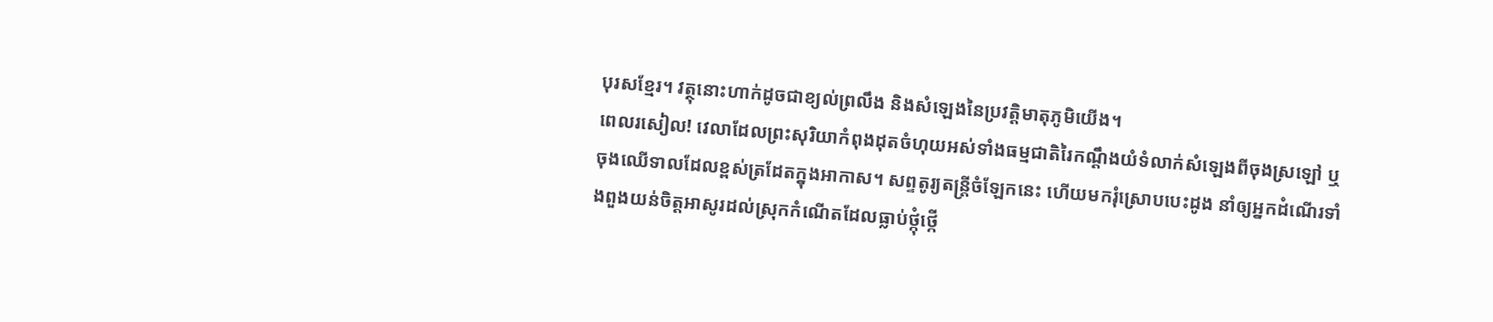បុរសខ្មែរ។ វត្ថុនោះហាក់ដូចជាខ្យល់ព្រលឹង និងសំឡេងនៃប្រវត្តិមាតុភូមិយើង។
ពេលរសៀល! វេលាដែលព្រះសុរិយាកំពុងដុតចំហុយអស់ទាំងធម្មជាតិរៃកណ្ដឹងយំទំលាក់សំឡេងពីចុងស្រឡៅ ឬចុងឈើទាលដែលខ្ពស់ត្រដែតក្នុងអាកាស។ សព្ទតូរ្យតន្ត្រីចំឡែកនេះ ហើយមករុំស្រោបបេះដូង នាំឲ្យអ្នកដំណើរទាំងពួងយន់ចិត្តអាសូរដល់ស្រុកកំណើតដែលធ្លាប់ថ្កុំថ្កើ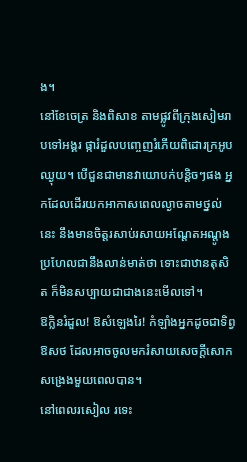ង។
នៅខែចេត្រ និងពិសាខ តាមផ្លូវពីក្រុងសៀមរាបទៅអង្គរ ផ្ការំដួលបញ្ចេញរំភើយពិដោរក្រអូបឈ្ងុយ។ បើជួនជាមានវាយោបក់បន្តិចៗផង អ្នកដែលដើរយកអាកាសពេលល្ងាចតាមថ្នល់នេះ នឹងមានចិត្តរសាប់រសាយអណ្ដែតអណ្ដូងប្រហែលជានឹងលាន់មាត់ថា ទោះជាឋានតុសិត ក៏មិនសប្បាយជាជាងនេះមើលទៅ។
ឱក្លិនរំដួល! ឱសំឡេងរៃ! កំឡាំងអ្នកដូចជាទិព្វឱសថ ដែលអាចចូលមករំសាយសេចក្តីសោកសង្រេងមួយពេលបាន។
នៅពេលរសៀល រទេះ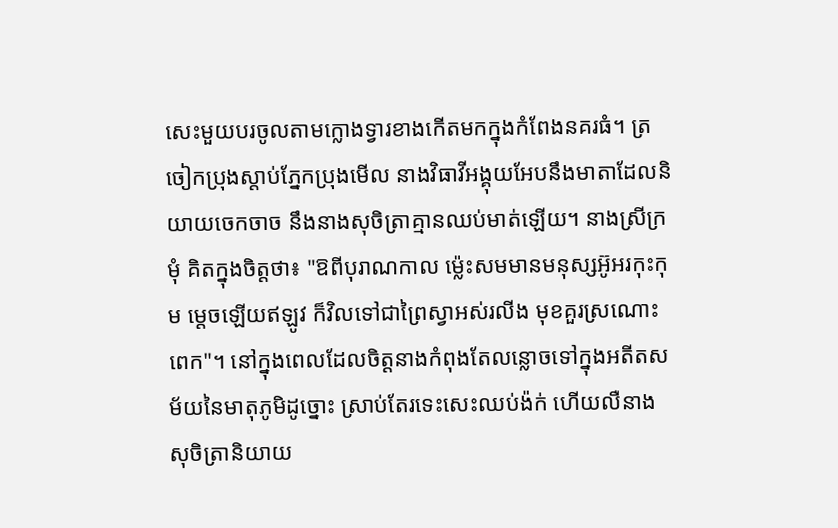សេះមួយបរចូលតាមក្លោងទ្វារខាងកើតមកក្នុងកំពែងនគរធំ។ ត្រចៀកប្រុងស្ដាប់ភ្នែកប្រុងមើល នាងវិធាវីអង្គុយអែបនឹងមាតាដែលនិយាយចេកចាច នឹងនាងសុចិត្រាគ្មានឈប់មាត់ឡើយ។ នាងស្រីក្រមុំ គិតក្នុងចិត្តថា៖ "ឱពីបុរាណកាល ម្ល៉េះសមមានមនុស្សអ៊ូអរកុះកុម ម្តេចឡើយឥឡូវ ក៏វិលទៅជាព្រៃស្វាអស់រលីង មុខគួរស្រណោះពេក"។ នៅក្នុងពេលដែលចិត្តនាងកំពុងតែលន្លោចទៅក្នុងអតីតសម័យនៃមាតុភូមិដូច្នោះ ស្រាប់តែរទេះសេះឈប់ង៉ក់ ហើយលឺនាងសុចិត្រានិយាយ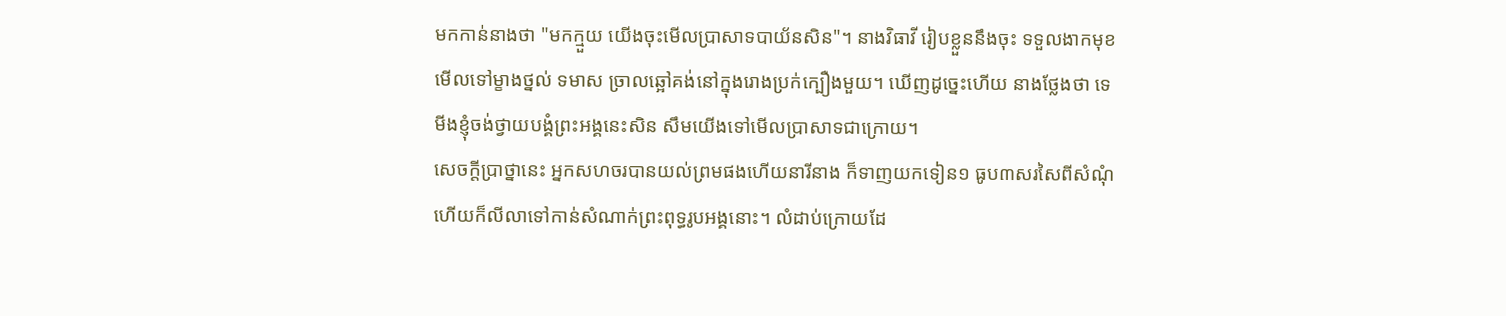មកកាន់នាងថា "មកក្មួយ យើងចុះមើលប្រាសាទបាយ័នសិន"។ នាងវិធាវី រៀបខ្លួននឹងចុះ ទទួលងាកមុខមើលទៅម្ខាងថ្នល់ ទមាស ច្រាលឆ្អៅគង់នៅក្នុងរោងប្រក់ក្បឿងមួយ។ ឃើញដូច្នេះហើយ នាងថ្លែងថា ទេមីងខ្ញុំចង់ថ្វាយបង្គំព្រះអង្គនេះសិន សឹមយើងទៅមើលប្រាសាទជាក្រោយ។
សេចក្តីប្រាថ្នានេះ អ្នកសហចរបានយល់ព្រមផងហើយនារីនាង ក៏ទាញយកទៀន១ ធូប៣សរសៃពីសំណុំ ហើយក៏លីលាទៅកាន់សំណាក់ព្រះពុទ្ធរូបអង្គនោះ។ លំដាប់ក្រោយដែ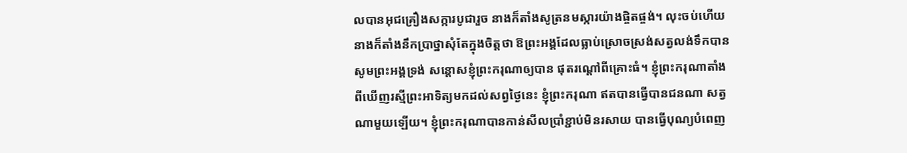លបានអុជគ្រឿងសក្ការបូជារួច នាងក៏តាំងសូត្រនមស្ការយ៉ាងផ្ចិតផ្ចង់។ លុះចប់ហើយ នាងក៏តាំងនឹកប្រាថ្នាសុំតែក្នុងចិត្តថា ឱព្រះអង្គដែលធ្លាប់ស្រោចស្រង់សត្វលង់ទឹកបាន សូមព្រះអង្គទ្រង់ សន្ដោសខ្ញុំព្រះករុណាឲ្យបាន ផុតរណ្ដៅពីគ្រោះធំ។ ខ្ញុំព្រះករុណាតាំងពីឃើញរស្មីព្រះអាទិត្យមកដល់សព្វថ្ងៃនេះ ខ្ញុំព្រះករុណា ឥតបានធ្វើបានជនណា សត្វណាមួយឡើយ។ ខ្ញុំព្រះករុណាបានកាន់សីលប្រាំខ្ជាប់មិនរសាយ បានធ្វើបុណ្យបំពេញ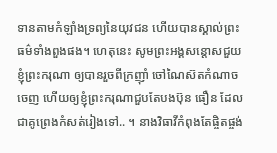ទានតាមកំឡាំងទ្រព្យនៃយុវជន ហើយបានស្គាល់ព្រះធម៌ទាំងពួងផង។ ហេតុនេះ សូមព្រះអង្គសន្ដោសជួយខ្ញុំព្រះករុណា ឲ្យបានរួចពីក្រញ៉ាំ ចៅណៃស៊តកំណាចចេញ ហើយឲ្យខ្ញុំព្រះករុណាជួបតែបងប៊ុន ធឿន ដែលជាគូព្រេងកំសត់រៀងទៅ.. ។ នាងវិធាវីកំពុងតែផ្ចិតផ្ចង់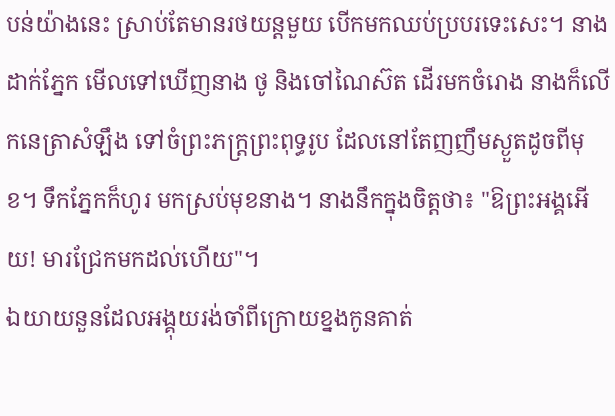បន់យ៉ាងនេះ ស្រាប់តែមានរថយន្ដមួយ បើកមកឈប់ប្របរទេះសេះ។ នាងដាក់ភ្នែក មើលទៅឃើញនាង ថូ និងចៅណៃស៊ត ដើរមកចំរោង នាងក៏លើកនេត្រាសំឡឹង ទៅចំព្រះភក្រ្តព្រះពុទ្ធរូប ដែលនៅតែញញឹមស្ងួតដូចពីមុខ។ ទឹកភ្នែកក៏ហូរ មកស្រប់មុខនាង។ នាងនឹកក្នុងចិត្តថា៖ "ឱព្រះអង្គអើយ! មារជ្រែកមកដល់ហើយ"។
ឯយាយនួនដែលអង្គុយរង់ចាំពីក្រោយខ្នងកូនគាត់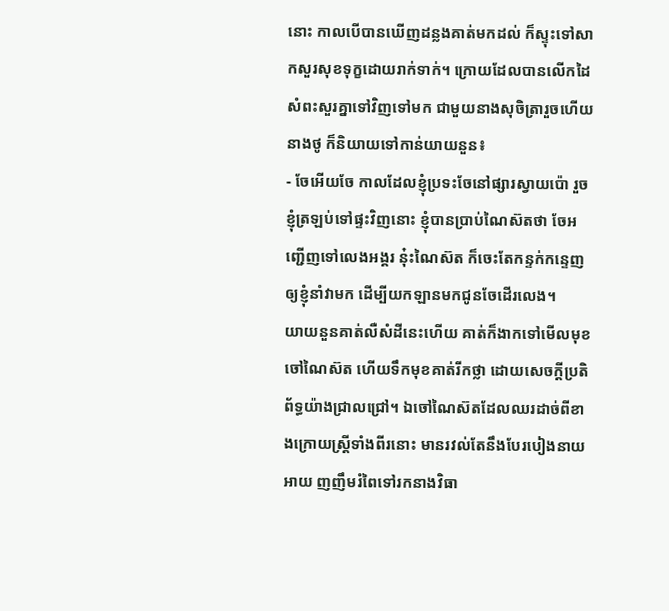នោះ កាលបើបានឃើញដន្លងគាត់មកដល់ ក៏ស្ទុះទៅសាកសួរសុខទុក្ខដោយរាក់ទាក់។ ក្រោយដែលបានលើកដៃសំពះសួរគ្នាទៅវិញទៅមក ជាមួយនាងសុចិត្រារួចហើយ នាងថូ ក៏និយាយទៅកាន់យាយនួន៖
- ចែអើយចែ កាលដែលខ្ញុំប្រទះចែនៅផ្សារស្វាយប៉ោ រួចខ្ញុំត្រឡប់ទៅផ្ទះវិញនោះ ខ្ញុំបានប្រាប់ណៃស៊តថា ចែអញ្ជើញទៅលេងអង្គរ ន៎ុះណៃស៊ត ក៏ចេះតែកន្ទក់កន្ទេញឲ្យខ្ញុំនាំវាមក ដើម្បីយកឡានមកជូនចែដើរលេង។
យាយនួនគាត់លឺសំដីនេះហើយ គាត់ក៏ងាកទៅមើលមុខចៅណៃស៊ត ហើយទឹកមុខគាត់រីកថ្លា ដោយសេចក្តីប្រតិព័ទ្ធយ៉ាងជ្រាលជ្រៅ។ ឯចៅណៃស៊តដែលឈរដាច់ពីខាងក្រោយស្ត្រីទាំងពីរនោះ មានរវល់តែនឹងបែរបៀងនាយអាយ ញញឹមរំពៃទៅរកនាងវិធា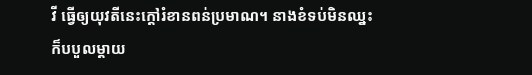វី ធ្វើឲ្យយុវតីនេះក្ដៅរំខានពន់ប្រមាណ។ នាងខំទប់មិនឈ្នះ ក៏បបួលម្ដាយ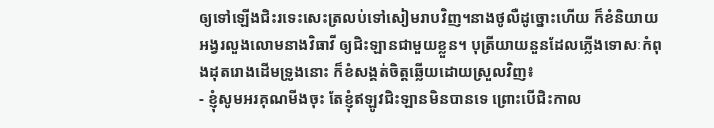ឲ្យទៅឡើងជិះរទេះសេះត្រលប់ទៅសៀមរាបវិញ។នាងថូលឺដូច្នោះហើយ ក៏ខំនិយាយអង្វរលួងលោមនាងវិធាវី ឲ្យជិះឡានជាមួយខ្លួន។ បុត្រីយាយនួនដែលភ្លើងទោសៈកំពុងដុតរោងដើមទ្រូងនោះ ក៏ខំសង្គត់ចិត្តឆ្លើយដោយស្រួលវិញ៖
- ខ្ញុំសូមអរគុណមីងចុះ តែខ្ញុំឥឡូវជិះឡានមិនបានទេ ព្រោះបើជិះកាល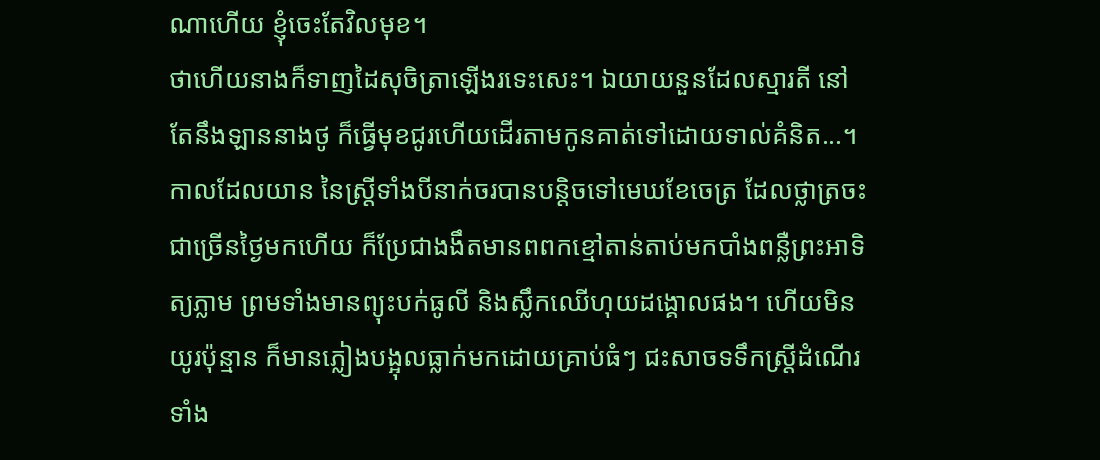ណាហើយ ខ្ញុំចេះតែវិលមុខ។
ថាហើយនាងក៏ទាញដៃសុចិត្រាឡើងរទេះសេះ។ ឯយាយនួនដែលស្មារតី នៅតែនឹងឡាននាងថូ ក៏ធ្វើមុខជូរហើយដើរតាមកូនគាត់ទៅដោយទាល់គំនិត...។
កាលដែលយាន នៃស្ត្រីទាំងបីនាក់ចរបានបន្ដិចទៅមេឃខែចេត្រ ដែលថ្លាត្រចះជាច្រើនថ្ងៃមកហើយ ក៏ប្រែជាងងឹតមានពពកខ្មៅតាន់តាប់មកបាំងពន្លឺព្រះអាទិត្យភ្លាម ព្រមទាំងមានព្យុះបក់ធូលី និងស្លឹកឈើហុយដង្គោលផង។ ហើយមិនយូរប៉ុន្មាន ក៏មានភ្លៀងបង្អុលធ្លាក់មកដោយគ្រាប់ធំៗ ជះសាចទទឹកស្ត្រីដំណើរទាំង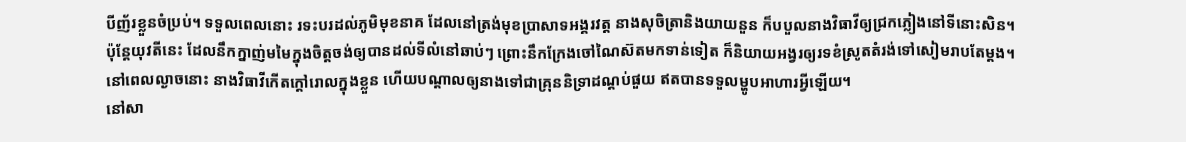បីញ័រខ្លួនចំប្រប់។ ទទួលពេលនោះ រទះបរដល់ភូមិមុខនាគ ដែលនៅត្រង់មុខប្រាសាទអង្គរវត្ត នាងសុចិត្រានិងយាយនួន ក៏បបួលនាងវិធាវីឲ្យជ្រកភ្លៀងនៅទីនោះសិន។ ប៉ុន្តែយុវតីនេះ ដែលនឹកក្នាញ់មមៃក្នុងចិត្តចង់ឲ្យបានដល់ទីលំនៅឆាប់ៗ ព្រោះនឹកក្រែងចៅណៃស៊តមកទាន់ទៀត ក៏និយាយអង្វរឲ្យរទខំស្រូតតំរង់ទៅសៀមរាបតែម្ដង។
នៅពេលល្ងាចនោះ នាងវិធាវីកើតក្ដៅរោលក្នុងខ្លួន ហើយបណ្ដាលឲ្យនាងទៅជាគ្រុននិទ្រាដណ្ដប់ផួយ ឥតបានទទួលម្ហូបអាហារអ្វីឡើយ។
នៅសា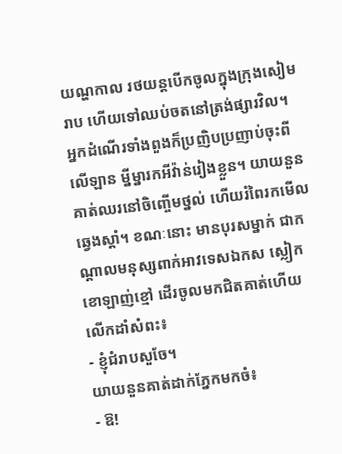យណ្ហកាល រថយន្តបើកចូលក្នុងក្រុងសៀមរាប ហើយទៅឈប់ចតនៅត្រង់ផ្សារវិល។ អ្នកដំណើរទាំងពួងក៏ប្រញិបប្រញាប់ចុះពីលើឡាន ម្នីម្នារកអីវ៉ាន់រៀងខ្លួន។ យាយនួនគាត់ឈរនៅចិញ្ចើមថ្នល់ ហើយរំពៃរកមើលឆ្វេងស្ដាំ។ ខណៈនោះ មានបុរសម្នាក់ ជាកណ្ដាលមនុស្សពាក់អាវទេសឯកស ស្លៀកខោឡាញ់ខ្មៅ ដើរចូលមកជិតគាត់ហើយលើកដាំសំពះ៖
- ខ្ញុំជំរាបសួចែ។
យាយនួនគាត់ដាក់ភ្នែកមកចំ៖
- ឱ!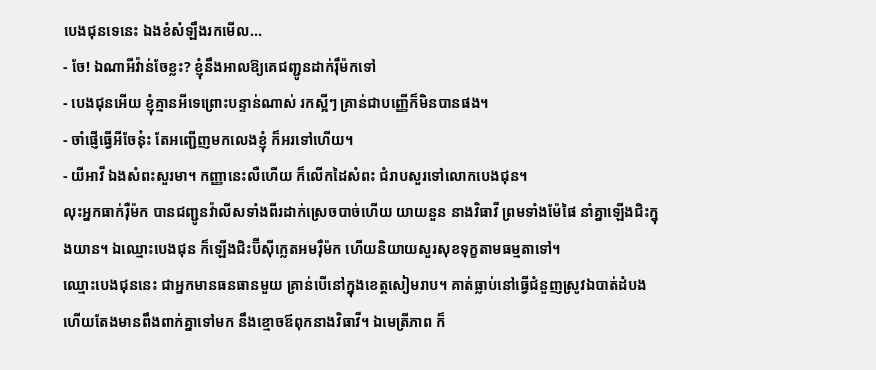បេងជុនទេនេះ ឯងខំសំឡឹងរកមើល...
- ចែ! ឯណាអីវ៉ាន់ចែខ្លះ? ខ្ញុំនឹងអាលឱ្យគេជញ្ជូនដាក់រ៉ឹម៉កទៅ
- បេងជុនអើយ ខ្ញុំគ្មានអីទេព្រោះបន្ទាន់ណាស់ រកស្អីៗ គ្រាន់ជាបញ្ញើក៏មិនបានផង។
- ចាំផ្ញើធ្វើអីចែន៎ុះ តែអញ្ជើញមកលេងខ្ញុំ ក៏អរទៅហើយ។
- យីអាវី ឯងសំពះសួរមា។ កញ្ញានេះលឺហើយ ក៏លើកដៃសំពះ ជំរាបសួរទៅលោកបេងជុន។
លុះអ្នកធាក់រ៉ឺម៉ក បានជញ្ជូនវ៉ាលីសទាំងពីរដាក់ស្រេចបាច់ហើយ យាយនួន នាងវិធាវី ព្រមទាំងម៉ែផៃ នាំគ្នាឡើងជិះក្នុងយាន។ ឯឈ្មោះបេងជុន ក៏ឡើងជិះប៊ីស៊ីក្លេតអមរ៉ឺម៉ក ហើយនិយាយសួរសុខទុក្ខតាមធម្មតាទៅ។
ឈ្មោះបេងជុននេះ ជាអ្នកមានធនធានមួយ គ្រាន់បើនៅក្នុងខេត្តសៀមរាប។ គាត់ធ្លាប់នៅធ្វើជំនួញស្រូវឯបាត់ដំបង ហើយតែងមានពឹងពាក់គ្នាទៅមក នឹងខ្មោចឪពុកនាងវិធាវី។ ឯមេត្រីភាព ក៏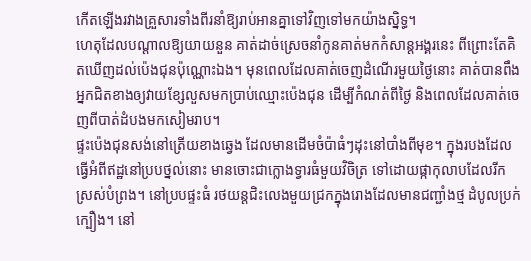កើតឡើងរវាងគ្រួសារទាំងពីរនាំឱ្យរាប់អានគ្នាទៅវិញទៅមកយ៉ាងស្និទ្ធ។
ហេតុដែលបណ្ដាលឱ្យយាយនួន គាត់ដាច់ស្រេចនាំកូនគាត់មកកំសាន្តអង្គរនេះ ពីព្រោះតែគិតឃើញដល់ប៉េងជុនប៉ុណ្ណោះឯង។ មុនពេលដែលគាត់ចេញដំណើរមួយថ្ងៃនោះ គាត់បានពឹងអ្នកជិតខាងឲ្យវាយខ្សែលួសមកប្រាប់ឈ្មោះប៉េងជុន ដើម្បីកំណត់ពីថ្ងៃ និងពេលដែលគាត់ចេញពីបាត់ដំបងមកសៀមរាប។
ផ្ទះប៉េងជុនសង់នៅត្រើយខាងឆ្វេង ដែលមានដើមចំប៉ាធំៗដុះនៅបាំងពីមុខ។ ក្នុងរបងដែលធ្វើអំពីឥដ្ឋនៅប្របថ្នល់នោះ មានចោះជាក្លោងទ្វារធំមួយវិចិត្រ ទៅដោយផ្កាកុលាបដែលរីកស្រស់បំព្រង។ នៅប្របផ្ទះធំ រថយន្តជិះលេងមួយជ្រកក្នុងរោងដែលមានជញ្ជាំងថ្ម ដំបូលប្រក់ក្បឿង។ នៅ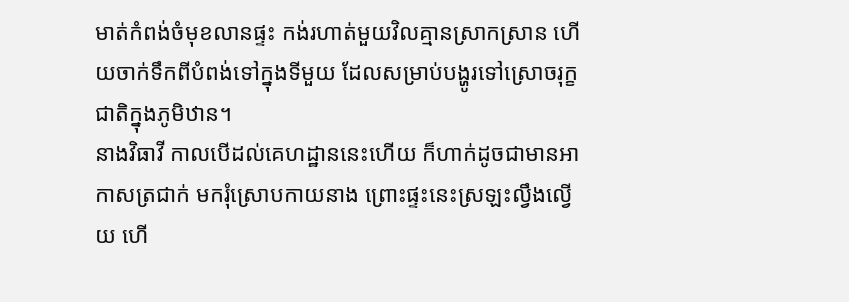មាត់កំពង់ចំមុខលានផ្ទះ កង់រហាត់មួយវិលគ្មានស្រាកស្រាន ហើយចាក់ទឹកពីបំពង់ទៅក្នុងទីមួយ ដែលសម្រាប់បង្ហូរទៅស្រោចរុក្ខជាតិក្នុងភូមិឋាន។
នាងវិធាវី កាលបើដល់គេហដ្ឋាននេះហើយ ក៏ហាក់ដូចជាមានអាកាសត្រជាក់ មករុំស្រោបកាយនាង ព្រោះផ្ទះនេះស្រឡះល្វឹងល្វើយ ហើ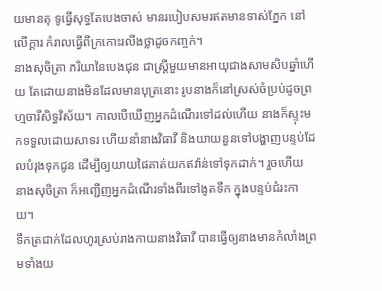យមានតុ ទូធ្វើសុទ្ធតែបេងចាស់ មានរបៀបសមរឥតមានទាស់ភ្នែក នៅលើក្ដារ កំរាលធ្វើពីក្រកោះរលីងថ្លាដូចកញ្ចក់។
នាងសុចិត្រា ភរិយានៃបេងជុន ជាស្ត្រីមួយមានអាយុជាងសាមសិបឆ្នាំហើយ តែដោយនាងមិនដែលមានបុត្រនោះ រូបនាងក៏នៅស្រស់ចំប្រប់ដូចព្រហ្មចារីសិទ្ធវិស័យ។ កាលបើឃើញអ្នកដំណើរទៅដល់ហើយ នាងក៏ស្ទុះមកទទួលដោយសាទរ ហើយនាំនាងវិធាវី និងយាយនួនទៅបង្ហាញបន្ទប់ដែលបំរុងទុកជូន ដើម្បីឲ្យយាយផៃគាត់យកឥវ៉ាន់ទៅទុកដាក់។ រួចហើយ នាងសុចិត្រា ក៏អញ្ជើញអ្នកដំណើរទាំងពីរទៅងូតទឹក ក្នុងបន្ទប់ជំរះកាយ។
ទឹកត្រជាក់ដែលហូរស្រប់រាងកាយនាងវិធាវី បានធ្វើឲ្យនាងមានកំលាំងព្រមទាំងយ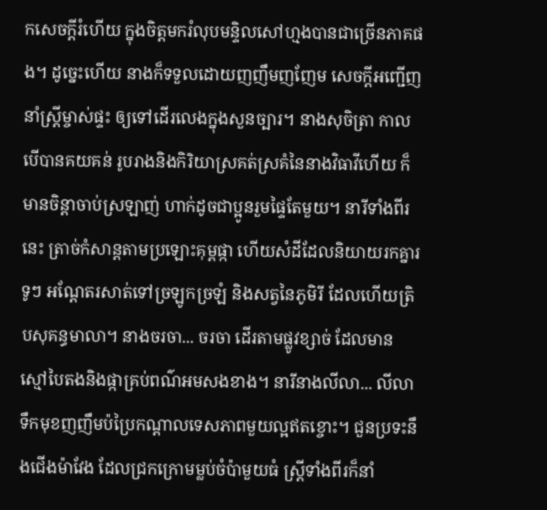កសេចក្តីរំហើយ ក្នុងចិត្តមករំលុបមន្ទិលសៅហ្មងបានជាច្រើនភាគផង។ ដូច្នេះហើយ នាងក៏ទទួលដោយញញឹមញញែម សេចក្តីអញ្ជើញនាំស្ត្រីម្ចាស់ផ្ទះ ឲ្យទៅដើរលេងក្នុងសួនច្បារ។ នាងសុចិត្រា កាលបើបានគយគន់ រូបរាងនិងកិរិយាស្រគត់ស្រគំនៃនាងវិធាវីហើយ ក៏មានចិន្ដាចាប់ស្រឡាញ់ ហាក់ដូចជាប្អូនរួមផ្ទៃតែមួយ។ នារីទាំងពីរនេះ ត្រាច់កំសាន្ដតាមប្រឡោះគុម្ពផ្កា ហើយសំដីដែលនិយាយរកគ្នារទូៗ អណ្ដែតរសាត់ទៅច្រឡូកច្រឡំ និងសត្វនៃភូមិរី ដែលហើយត្រិបសុគន្ធមាលា។ នាងចរចា... ចរចា ដើរតាមផ្លូវខ្សាច់ ដែលមានស្មៅបៃតងនិងផ្កាគ្រប់ពណ៌អមសងខាង។ នារីនាងលីលា... លីលាទឹកមុខញញឹមប៉ប្រៃកណ្ដាលទេសភាពមួយល្អឥតខ្ចោះ។ ជួនប្រទះនឹងជើងម៉ាវែង ដែលជ្រកក្រោមម្លប់ចំប៉ាមួយធំ ស្រ្តីទាំងពីរក៏នាំ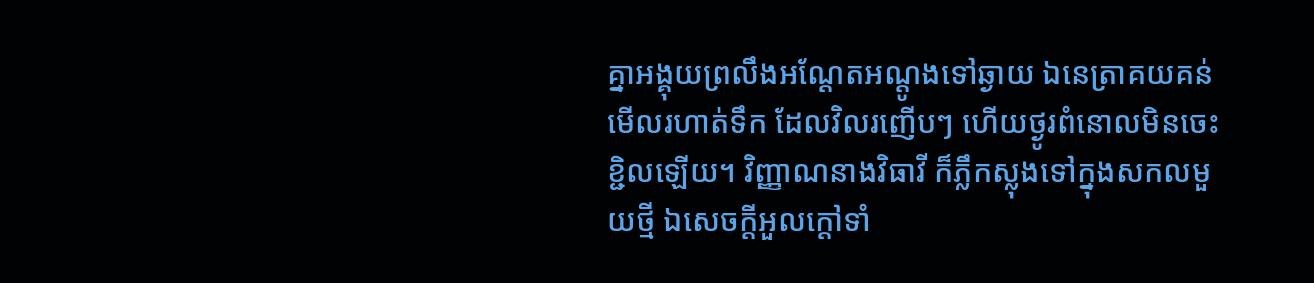គ្នាអង្គុយព្រលឹងអណ្ដែតអណ្ដូងទៅឆ្ងាយ ឯនេត្រាគយគន់មើលរហាត់ទឹក ដែលវិលរញើបៗ ហើយថ្ងូរពំនោលមិនចេះខ្ជិលឡើយ។ វិញ្ញាណនាងវិធាវី ក៏ភ្លឹកស្លុងទៅក្នុងសកលមួយថ្មី ឯសេចក្តីអួលក្ដៅទាំ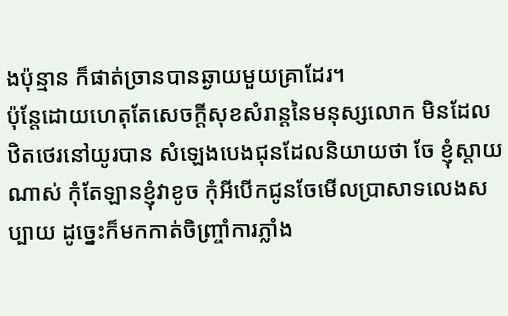ងប៉ុន្មាន ក៏ផាត់ច្រានបានឆ្ងាយមួយគ្រាដែរ។
ប៉ុន្ដែដោយហេតុតែសេចក្តីសុខសំរាន្ដនៃមនុស្សលោក មិនដែលឋិតថេរនៅយូរបាន សំឡេងបេងជុនដែលនិយាយថា ចែ ខ្ញុំស្ដាយណាស់ កុំតែឡានខ្ញុំវាខូច កុំអីបើកជូនចែមើលប្រាសាទលេងសប្បាយ ដូច្នេះក៏មកកាត់ចិញ្ច្រាំការភ្លាំង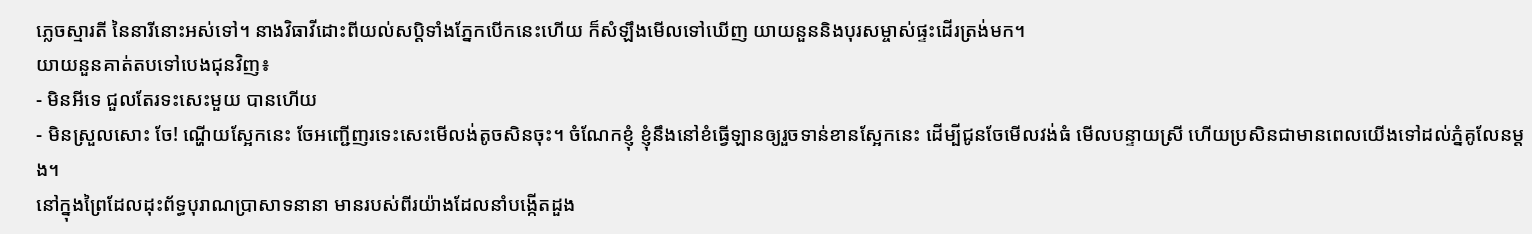ភ្លេចស្មារតី នៃនារីនោះអស់ទៅ។ នាងវិធាវីដោះពីយល់សប្តិទាំងភ្នែកបើកនេះហើយ ក៏សំឡឹងមើលទៅឃើញ យាយនួននិងបុរសម្ចាស់ផ្ទះដើរត្រង់មក។
យាយនួនគាត់តបទៅបេងជុនវិញ៖
- មិនអីទេ ជួលតែរទះសេះមួយ បានហើយ
- មិនស្រួលសោះ ចែ! ណ្ហើយស្អែកនេះ ចែអញ្ជើញរទេះសេះមើលង់តូចសិនចុះ។ ចំណែកខ្ញុំ ខ្ញុំនឹងនៅខំធ្វើឡានឲ្យរួចទាន់ខានស្អែកនេះ ដើម្បីជូនចែមើលវង់ធំ មើលបន្ទាយស្រី ហើយប្រសិនជាមានពេលយើងទៅដល់ភ្នំគូលែនម្ដង។
នៅក្នុងព្រៃដែលដុះព័ទ្ធបុរាណប្រាសាទនានា មានរបស់ពីរយ៉ាងដែលនាំបង្កើតដួង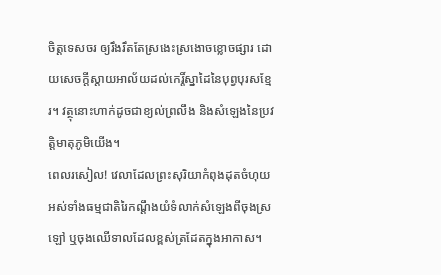ចិត្តទេសចរ ឲ្យរឹងរឹតតែស្រងេះស្រងោចខ្លោចផ្សារ ដោយសេចក្តីស្តាយអាល័យដល់កេរ្តិ៍ស្នាដៃនៃបុព្វបុរសខ្មែរ។ វត្ថុនោះហាក់ដូចជាខ្យល់ព្រលឹង និងសំឡេងនៃប្រវត្តិមាតុភូមិយើង។
ពេលរសៀល! វេលាដែលព្រះសុរិយាកំពុងដុតចំហុយអស់ទាំងធម្មជាតិរៃកណ្ដឹងយំទំលាក់សំឡេងពីចុងស្រឡៅ ឬចុងឈើទាលដែលខ្ពស់ត្រដែតក្នុងអាកាស។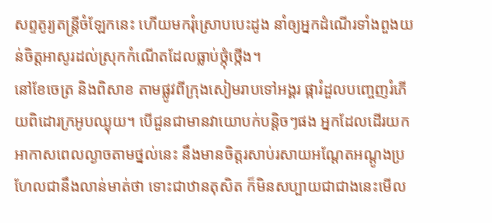សព្ទតូរ្យតន្ត្រីចំឡែកនេះ ហើយមករុំស្រោបបេះដូង នាំឲ្យអ្នកដំណើរទាំងពួងយន់ចិត្តអាសូរដល់ស្រុកកំណើតដែលធ្លាប់ថ្កុំថ្កើង។
នៅខែចេត្រ និងពិសាខ តាមផ្លូវពីក្រុងសៀមរាបទៅអង្គរ ផ្ការំដួលបញ្ចេញរំភើយពិដោរក្រអូបឈ្ងុយ។ បើជួនជាមានវាយោបក់បន្តិចៗផង អ្នកដែលដើរយកអាកាសពេលល្ងាចតាមថ្នល់នេះ នឹងមានចិត្តរសាប់រសាយអណ្ដែតអណ្ដូងប្រហែលជានឹងលាន់មាត់ថា ទោះជាឋានតុសិត ក៏មិនសប្បាយជាជាងនេះមើល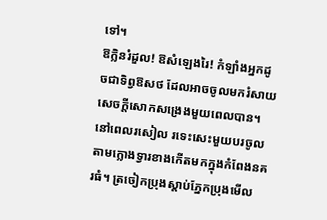ទៅ។
ឱក្លិនរំដួល! ឱសំឡេងរៃ! កំឡាំងអ្នកដូចជាទិព្វឱសថ ដែលអាចចូលមករំសាយសេចក្តីសោកសង្រេងមួយពេលបាន។
នៅពេលរសៀល រទេះសេះមួយបរចូលតាមក្លោងទ្វារខាងកើតមកក្នុងកំពែងនគរធំ។ ត្រចៀកប្រុងស្ដាប់ភ្នែកប្រុងមើល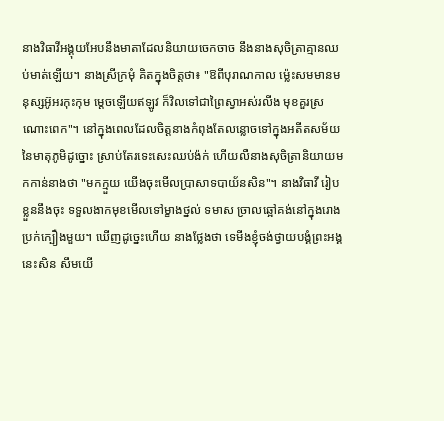នាងវិធាវីអង្គុយអែបនឹងមាតាដែលនិយាយចេកចាច នឹងនាងសុចិត្រាគ្មានឈប់មាត់ឡើយ។ នាងស្រីក្រមុំ គិតក្នុងចិត្តថា៖ "ឱពីបុរាណកាល ម្ល៉េះសមមានមនុស្សអ៊ូអរកុះកុម ម្តេចឡើយឥឡូវ ក៏វិលទៅជាព្រៃស្វាអស់រលីង មុខគួរស្រណោះពេក"។ នៅក្នុងពេលដែលចិត្តនាងកំពុងតែលន្លោចទៅក្នុងអតីតសម័យនៃមាតុភូមិដូច្នោះ ស្រាប់តែរទេះសេះឈប់ង៉ក់ ហើយលឺនាងសុចិត្រានិយាយមកកាន់នាងថា "មកក្មួយ យើងចុះមើលប្រាសាទបាយ័នសិន"។ នាងវិធាវី រៀបខ្លួននឹងចុះ ទទួលងាកមុខមើលទៅម្ខាងថ្នល់ ទមាស ច្រាលឆ្អៅគង់នៅក្នុងរោងប្រក់ក្បឿងមួយ។ ឃើញដូច្នេះហើយ នាងថ្លែងថា ទេមីងខ្ញុំចង់ថ្វាយបង្គំព្រះអង្គនេះសិន សឹមយើ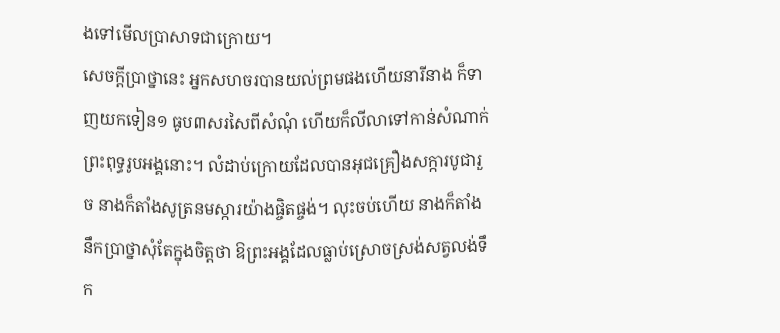ងទៅមើលប្រាសាទជាក្រោយ។
សេចក្តីប្រាថ្នានេះ អ្នកសហចរបានយល់ព្រមផងហើយនារីនាង ក៏ទាញយកទៀន១ ធូប៣សរសៃពីសំណុំ ហើយក៏លីលាទៅកាន់សំណាក់ព្រះពុទ្ធរូបអង្គនោះ។ លំដាប់ក្រោយដែលបានអុជគ្រឿងសក្ការបូជារួច នាងក៏តាំងសូត្រនមស្ការយ៉ាងផ្ចិតផ្ចង់។ លុះចប់ហើយ នាងក៏តាំងនឹកប្រាថ្នាសុំតែក្នុងចិត្តថា ឱព្រះអង្គដែលធ្លាប់ស្រោចស្រង់សត្វលង់ទឹក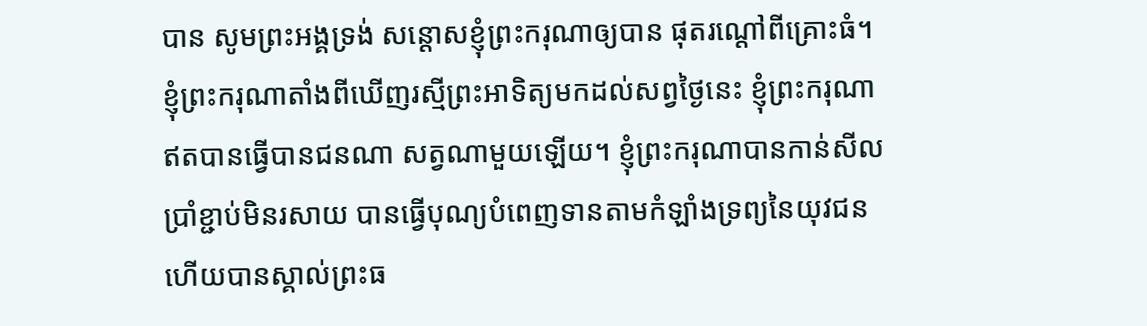បាន សូមព្រះអង្គទ្រង់ សន្ដោសខ្ញុំព្រះករុណាឲ្យបាន ផុតរណ្ដៅពីគ្រោះធំ។ ខ្ញុំព្រះករុណាតាំងពីឃើញរស្មីព្រះអាទិត្យមកដល់សព្វថ្ងៃនេះ ខ្ញុំព្រះករុណា ឥតបានធ្វើបានជនណា សត្វណាមួយឡើយ។ ខ្ញុំព្រះករុណាបានកាន់សីលប្រាំខ្ជាប់មិនរសាយ បានធ្វើបុណ្យបំពេញទានតាមកំឡាំងទ្រព្យនៃយុវជន ហើយបានស្គាល់ព្រះធ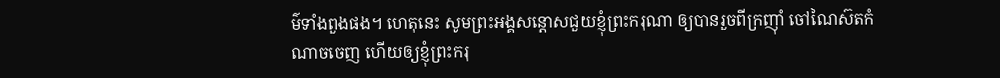ម៌ទាំងពួងផង។ ហេតុនេះ សូមព្រះអង្គសន្ដោសជួយខ្ញុំព្រះករុណា ឲ្យបានរួចពីក្រញ៉ាំ ចៅណៃស៊តកំណាចចេញ ហើយឲ្យខ្ញុំព្រះករុ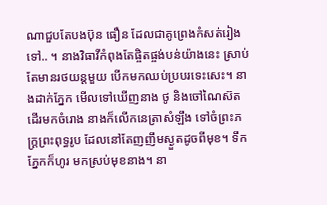ណាជួបតែបងប៊ុន ធឿន ដែលជាគូព្រេងកំសត់រៀងទៅ.. ។ នាងវិធាវីកំពុងតែផ្ចិតផ្ចង់បន់យ៉ាងនេះ ស្រាប់តែមានរថយន្ដមួយ បើកមកឈប់ប្របរទេះសេះ។ នាងដាក់ភ្នែក មើលទៅឃើញនាង ថូ និងចៅណៃស៊ត ដើរមកចំរោង នាងក៏លើកនេត្រាសំឡឹង ទៅចំព្រះភក្រ្តព្រះពុទ្ធរូប ដែលនៅតែញញឹមស្ងួតដូចពីមុខ។ ទឹកភ្នែកក៏ហូរ មកស្រប់មុខនាង។ នា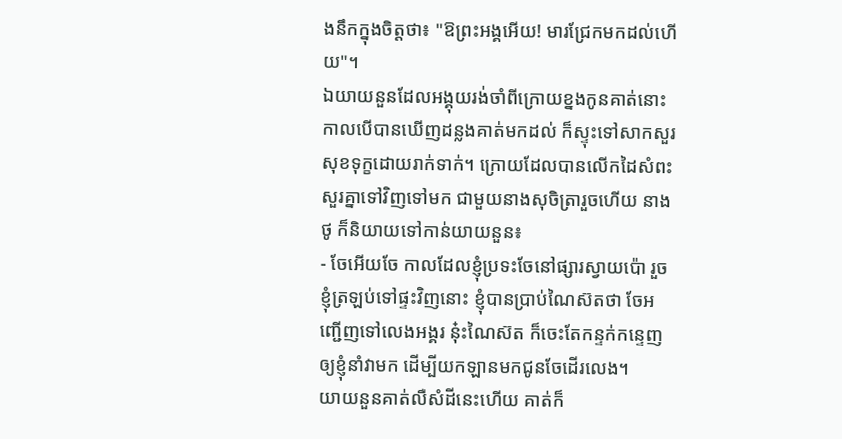ងនឹកក្នុងចិត្តថា៖ "ឱព្រះអង្គអើយ! មារជ្រែកមកដល់ហើយ"។
ឯយាយនួនដែលអង្គុយរង់ចាំពីក្រោយខ្នងកូនគាត់នោះ កាលបើបានឃើញដន្លងគាត់មកដល់ ក៏ស្ទុះទៅសាកសួរសុខទុក្ខដោយរាក់ទាក់។ ក្រោយដែលបានលើកដៃសំពះសួរគ្នាទៅវិញទៅមក ជាមួយនាងសុចិត្រារួចហើយ នាងថូ ក៏និយាយទៅកាន់យាយនួន៖
- ចែអើយចែ កាលដែលខ្ញុំប្រទះចែនៅផ្សារស្វាយប៉ោ រួចខ្ញុំត្រឡប់ទៅផ្ទះវិញនោះ ខ្ញុំបានប្រាប់ណៃស៊តថា ចែអញ្ជើញទៅលេងអង្គរ ន៎ុះណៃស៊ត ក៏ចេះតែកន្ទក់កន្ទេញឲ្យខ្ញុំនាំវាមក ដើម្បីយកឡានមកជូនចែដើរលេង។
យាយនួនគាត់លឺសំដីនេះហើយ គាត់ក៏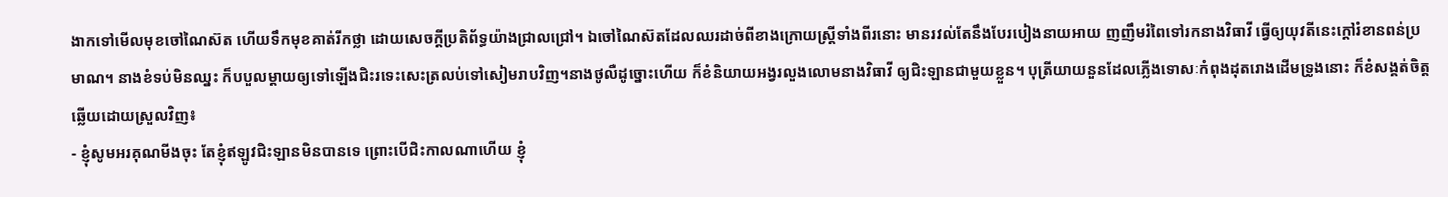ងាកទៅមើលមុខចៅណៃស៊ត ហើយទឹកមុខគាត់រីកថ្លា ដោយសេចក្តីប្រតិព័ទ្ធយ៉ាងជ្រាលជ្រៅ។ ឯចៅណៃស៊តដែលឈរដាច់ពីខាងក្រោយស្ត្រីទាំងពីរនោះ មានរវល់តែនឹងបែរបៀងនាយអាយ ញញឹមរំពៃទៅរកនាងវិធាវី ធ្វើឲ្យយុវតីនេះក្ដៅរំខានពន់ប្រមាណ។ នាងខំទប់មិនឈ្នះ ក៏បបួលម្ដាយឲ្យទៅឡើងជិះរទេះសេះត្រលប់ទៅសៀមរាបវិញ។នាងថូលឺដូច្នោះហើយ ក៏ខំនិយាយអង្វរលួងលោមនាងវិធាវី ឲ្យជិះឡានជាមួយខ្លួន។ បុត្រីយាយនួនដែលភ្លើងទោសៈកំពុងដុតរោងដើមទ្រូងនោះ ក៏ខំសង្គត់ចិត្តឆ្លើយដោយស្រួលវិញ៖
- ខ្ញុំសូមអរគុណមីងចុះ តែខ្ញុំឥឡូវជិះឡានមិនបានទេ ព្រោះបើជិះកាលណាហើយ ខ្ញុំ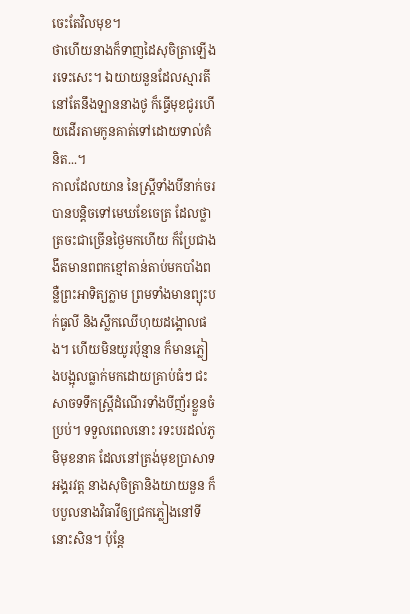ចេះតែវិលមុខ។
ថាហើយនាងក៏ទាញដៃសុចិត្រាឡើងរទេះសេះ។ ឯយាយនួនដែលស្មារតី នៅតែនឹងឡាននាងថូ ក៏ធ្វើមុខជូរហើយដើរតាមកូនគាត់ទៅដោយទាល់គំនិត...។
កាលដែលយាន នៃស្ត្រីទាំងបីនាក់ចរបានបន្ដិចទៅមេឃខែចេត្រ ដែលថ្លាត្រចះជាច្រើនថ្ងៃមកហើយ ក៏ប្រែជាងងឹតមានពពកខ្មៅតាន់តាប់មកបាំងពន្លឺព្រះអាទិត្យភ្លាម ព្រមទាំងមានព្យុះបក់ធូលី និងស្លឹកឈើហុយដង្គោលផង។ ហើយមិនយូរប៉ុន្មាន ក៏មានភ្លៀងបង្អុលធ្លាក់មកដោយគ្រាប់ធំៗ ជះសាចទទឹកស្ត្រីដំណើរទាំងបីញ័រខ្លួនចំប្រប់។ ទទួលពេលនោះ រទះបរដល់ភូមិមុខនាគ ដែលនៅត្រង់មុខប្រាសាទអង្គរវត្ត នាងសុចិត្រានិងយាយនួន ក៏បបួលនាងវិធាវីឲ្យជ្រកភ្លៀងនៅទីនោះសិន។ ប៉ុន្តែ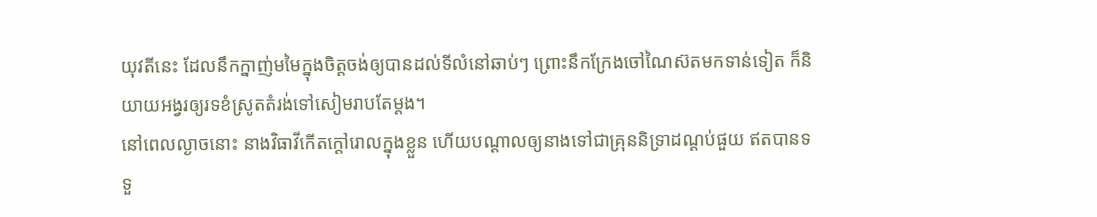យុវតីនេះ ដែលនឹកក្នាញ់មមៃក្នុងចិត្តចង់ឲ្យបានដល់ទីលំនៅឆាប់ៗ ព្រោះនឹកក្រែងចៅណៃស៊តមកទាន់ទៀត ក៏និយាយអង្វរឲ្យរទខំស្រូតតំរង់ទៅសៀមរាបតែម្ដង។
នៅពេលល្ងាចនោះ នាងវិធាវីកើតក្ដៅរោលក្នុងខ្លួន ហើយបណ្ដាលឲ្យនាងទៅជាគ្រុននិទ្រាដណ្ដប់ផួយ ឥតបានទទួ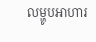លម្ហូបអាហារ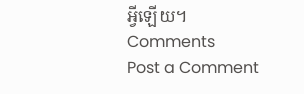អ្វីឡើយ។
Comments
Post a Comment